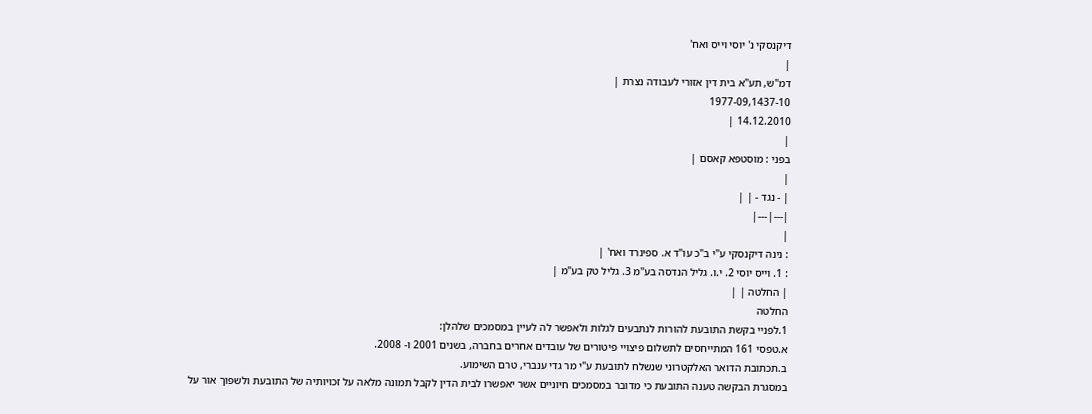דיקנסקי נ' יוסי וייס ואח'
|
דמ"ש, תע"א בית דין אזורי לעבודה נצרת |
1977-09,1437-10
14.12.2010 |
|
בפני : מוסטפא קאסם |
|
| - נגד - | |
|---|---|
|
: נינה דיקנסקי ע"י ב"כ עו"ד א. ספינרד ואח' |
: 1. וייס יוסי 2. י.ו. גליל הנדסה בע"מ 3. גליל טק בע"מ |
| החלטה | |
החלטה
1.לפניי בקשת התובעת להורות לנתבעים לגלות ולאפשר לה לעיין במסמכים שלהלן:
א.טפסי 161 המתייחסים לתשלום פיצויי פיטורים של עובדים אחרים בחברה, בשנים 2001 ו- 2008.
ב.תכתובת הדואר האלקטרוני שנשלח לתובעת ע"י מר גדי ענברי, טרם השימוע.
במסגרת הבקשה טענה התובעת כי מדובר במסמכים חיוניים אשר יאפשרו לבית הדין לקבל תמונה מלאה על זכויותיה של התובעת ולשפוך אור על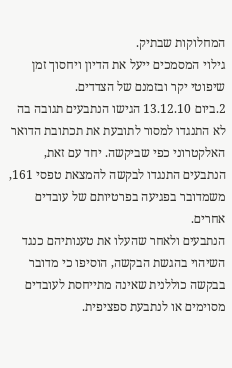המחלוקות שבתיק.
גילוי המסמכים ייעל את הדיון ויחסוך זמן שיפוטי יקר ובזמנם של הצדדים.
2.ביום 13.12.10 הגישו הנתבעים תגובה בה לא התנגדו למסור לתובעת את תכתובת הדואר האלקטרוני כפי שביקשה. יחד עם זאת, הנתבעים התנגדו לבקשה להמצאת טפסי 161, משמדובר בפגיעה בפרטיותם של עובדים אחרים.
הנתבעים ולאחר שהעלו את טענותיהם כנגד השיהוי בהגשת הבקשה, הוסיפו כי מדובר בבקשה כוללנית שאינה מתייחסת לעובדים מסוימים או לנתבעת ספציפית.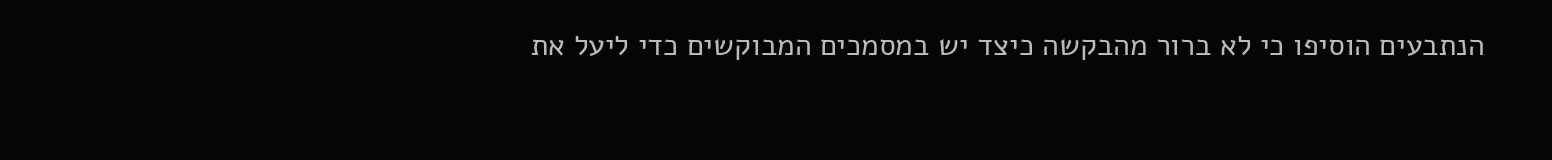הנתבעים הוסיפו כי לא ברור מהבקשה כיצד יש במסמכים המבוקשים כדי ליעל את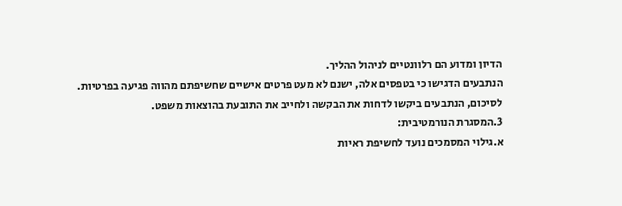הדיון ומדוע הם רלוונטיים לניהול ההליך.
הנתבעים הדגישו כי בטפסים אלה, ישנם לא מעט פרטים אישיים שחשיפתם מהווה פגיעה בפרטיות.
לסיכום, הנתבעים ביקשו לדחות את הבקשה ולחייב את התובעת בהוצאות משפט.
3.המסגרת הנורמטיבית:
א.גילוי המסמכים נועד לחשיפת ראיות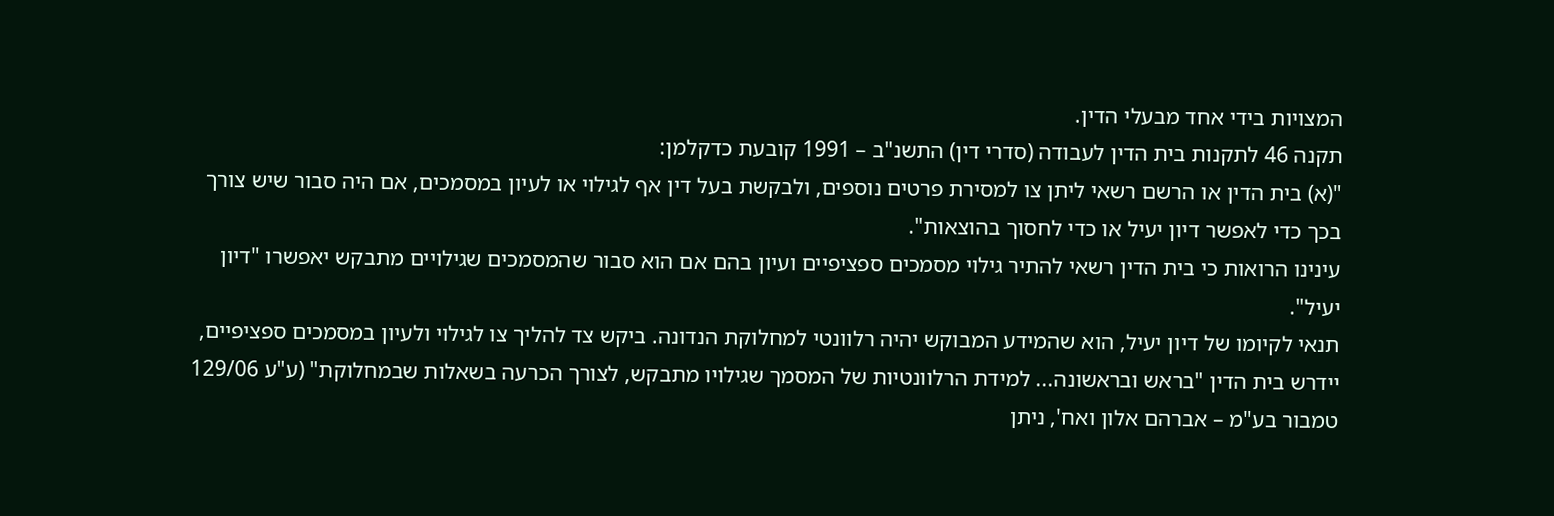המצויות בידי אחד מבעלי הדין.
תקנה 46 לתקנות בית הדין לעבודה (סדרי דין) התשנ"ב – 1991 קובעת כדקלמן:
"(א) בית הדין או הרשם רשאי ליתן צו למסירת פרטים נוספים, ולבקשת בעל דין אף לגילוי או לעיון במסמכים, אם היה סבור שיש צורך בכך כדי לאפשר דיון יעיל או כדי לחסוך בהוצאות".
עינינו הרואות כי בית הדין רשאי להתיר גילוי מסמכים ספציפיים ועיון בהם אם הוא סבור שהמסמכים שגילויים מתבקש יאפשרו "דיון יעיל".
תנאי לקיומו של דיון יעיל, הוא שהמידע המבוקש יהיה רלוונטי למחלוקת הנדונה. ביקש צד להליך צו לגילוי ולעיון במסמכים ספציפיים, יידרש בית הדין "בראש ובראשונה... למידת הרלוונטיות של המסמך שגילויו מתבקש, לצורך הכרעה בשאלות שבמחלוקת" (ע"ע 129/06 טמבור בע"מ – אברהם אלון ואח', ניתן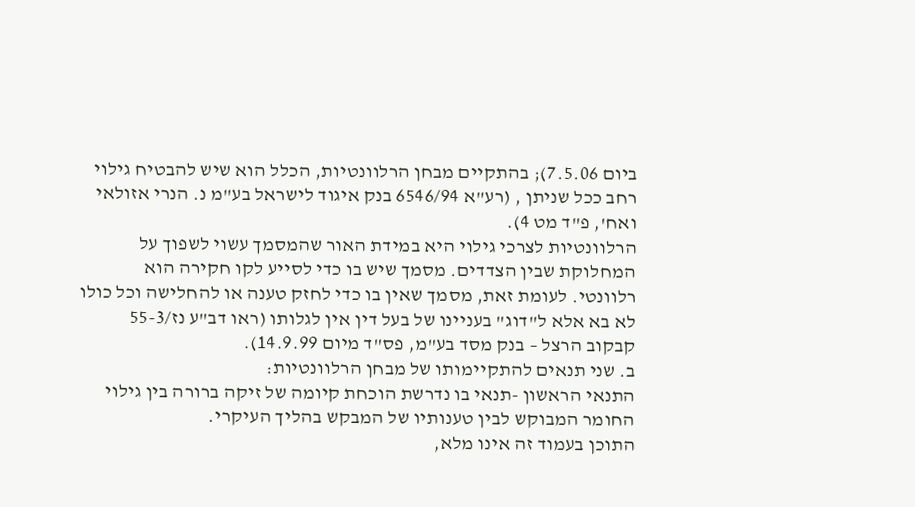ביום 7.5.06); בהתקיים מבחן הרלוונטיות, הכלל הוא שיש להבטיח גילוי רחב ככל שניתן , (רע"א 6546/94 בנק איגוד לישראל בע"מ נ. הנרי אזולאי ואח', פ"ד מט 4).
הרלוונטיות לצרכי גילוי היא במידת האור שהמסמך עשוי לשפוך על המחלוקת שבין הצדדים. מסמך שיש בו כדי לסייע לקו חקירה הוא רלוונטי. לעומת זאת, מסמך שאין בו כדי לחזק טענה או להחלישה וכל כולו לא בא אלא ל"דוג" בעניינו של בעל דין אין לגלותו (ראו דב"ע נז/55-3 קבקוב הרצל – בנק מסד בע"מ, פס"ד מיום 14.9.99).
ב. שני תנאים להתקיימותו של מבחן הרלוונטיות:
התנאי הראשון -תנאי בו נדרשת הוכחת קיומה של זיקה ברורה בין גילוי החומר המבוקש לבין טענותיו של המבקש בהליך העיקרי.
התוכן בעמוד זה אינו מלא,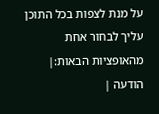על מנת לצפות בכל התוכן עליך לבחור אחת מהאופציות הבאות:| הודעה |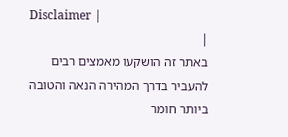Disclaimer |
|
באתר זה הושקעו מאמצים רבים להעביר בדרך המהירה הנאה והטובה ביותר חומר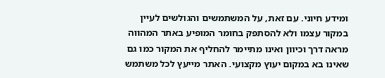ומידע חיוני. עם זאת, על המשתמשים והגולשים לעיין במקור עצמו ולא להסתפק בחומר המופיע באתר המהווה מראה דרך וכיוון ואינו מתיימר להחליף את המקור כמו גם שאינו בא במקום יעוץ מקצועי. האתר מייעץ לכל משתמש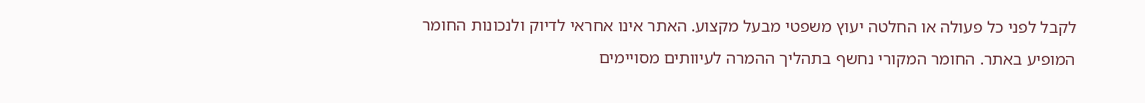לקבל לפני כל פעולה או החלטה יעוץ משפטי מבעל מקצוע. האתר אינו אחראי לדיוק ולנכונות החומר המופיע באתר. החומר המקורי נחשף בתהליך ההמרה לעיוותים מסויימים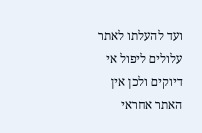ועד להעלתו לאתר עלולים ליפול אי דיוקים ולכן אין האתר אחראי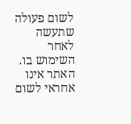לשום פעולה שתעשה לאחר השימוש בו. האתר אינו אחראי לשום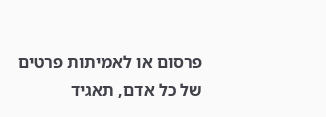פרסום או לאמיתות פרטים של כל אדם, תאגיד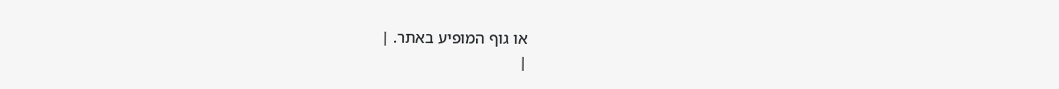או גוף המופיע באתר. |
|